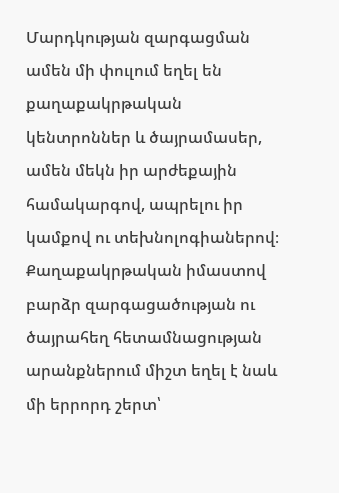Մարդկության զարգացման ամեն մի փուլում եղել են քաղաքակրթական կենտրոններ և ծայրամասեր, ամեն մեկն իր արժեքային համակարգով, ապրելու իր կամքով ու տեխնոլոգիաներով։
Քաղաքակրթական իմաստով բարձր զարգացածության ու ծայրահեղ հետամնացության արանքներում միշտ եղել է նաև մի երրորդ շերտ՝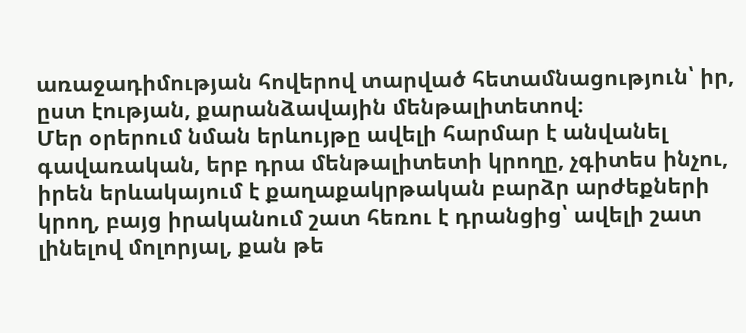առաջադիմության հովերով տարված հետամնացություն՝ իր, ըստ էության, քարանձավային մենթալիտետով։
Մեր օրերում նման երևույթը ավելի հարմար է անվանել գավառական, երբ դրա մենթալիտետի կրողը, չգիտես ինչու, իրեն երևակայում է քաղաքակրթական բարձր արժեքների կրող, բայց իրականում շատ հեռու է դրանցից՝ ավելի շատ լինելով մոլորյալ, քան թե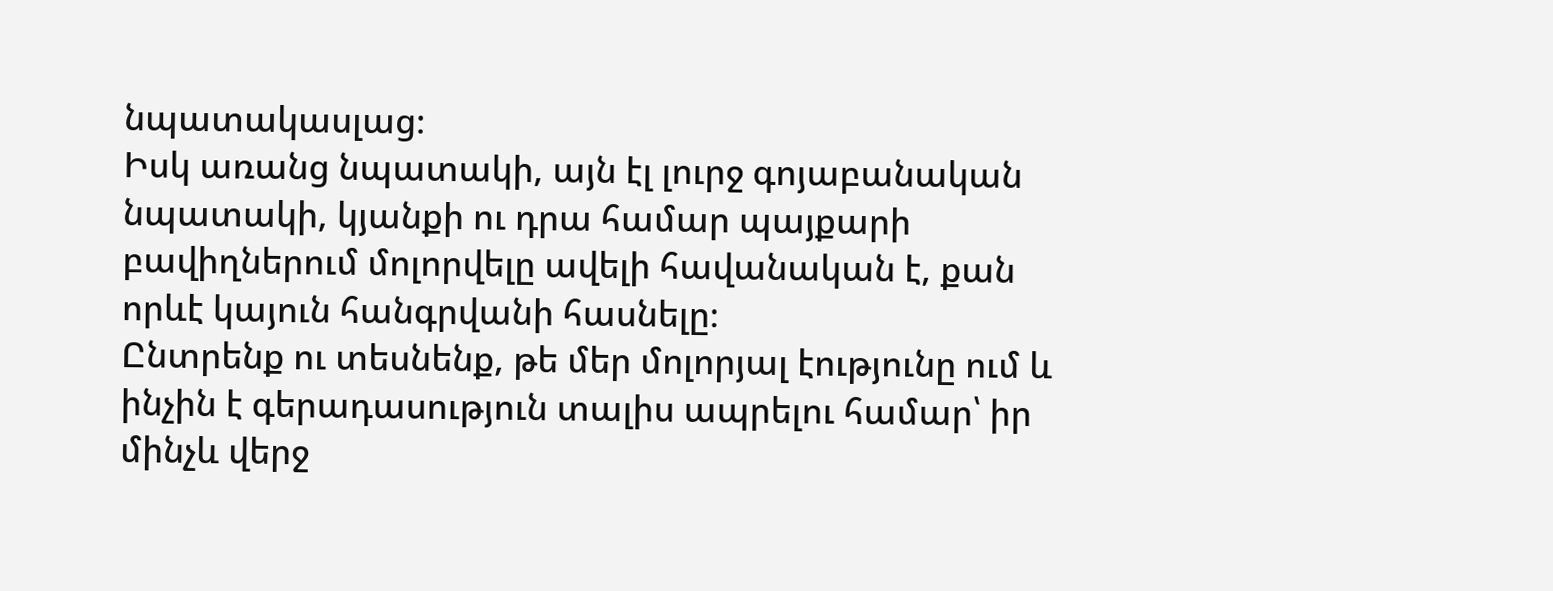նպատակասլաց։
Իսկ առանց նպատակի, այն էլ լուրջ գոյաբանական նպատակի, կյանքի ու դրա համար պայքարի բավիղներում մոլորվելը ավելի հավանական է, քան որևէ կայուն հանգրվանի հասնելը։
Ընտրենք ու տեսնենք, թե մեր մոլորյալ էությունը ում և ինչին է գերադասություն տալիս ապրելու համար՝ իր մինչև վերջ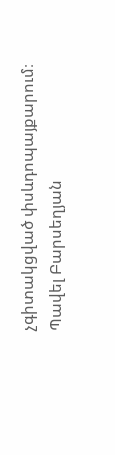չգիտակցված փսևդոպայքարում։
Պավել Բարսեղյան